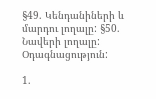§49. Կենդանիների և մարդու լողալը: §50. Նավերի լողալը: Օդագնացություն:

1.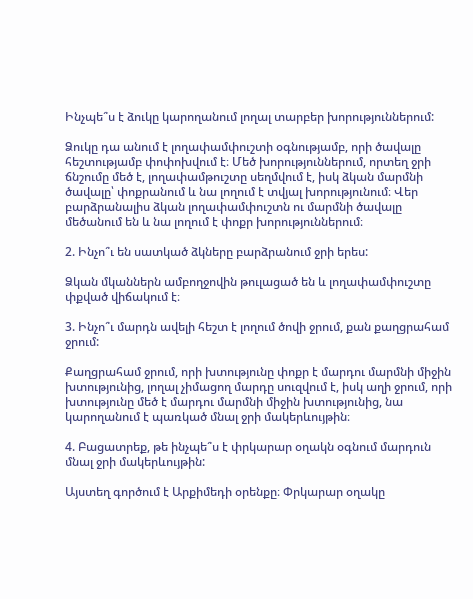Ինչպե՞ս է ձուկը կարողանում լողալ տարբեր խորություններում:

Ձուկը դա անում է լողափամփուշտի օգնությամբ, որի ծավալը հեշտությամբ փոփոխվում է։ Մեծ խորություններում, որտեղ ջրի ճնշումը մեծ է, լողափամթուշտը սեղմվում է, իսկ ձկան մարմնի ծավալը՝ փոքրանում և նա լողում է տվյալ խորությունում։ Վեր բարձրանալիս ձկան լողափամփուշտն ու մարմնի ծավալը մեծանում են և նա լողում է փոքր խորություններում։

2. Ինչո՞ւ են սատկած ձկները բարձրանում ջրի երես:

Ձկան մկաններն ամբողջովին թուլացած են և լողափամփուշտը փքված վիճակում է։

3. Ինչո՞ւ մարդն ավելի հեշտ է լողում ծովի ջրում, քան քաղցրահամ ջրում:

Քաղցրահամ ջրում, որի խտությունը փոքր է մարդու մարմնի միջին խտությունից, լողալ չիմացող մարդը սուզվում է, իսկ աղի ջրում, որի խտությունը մեծ է մարդու մարմնի միջին խտությունից, նա կարողանում է պառկած մնալ ջրի մակերևույթին։

4. Բացատրեք, թե ինչպե՞ս է փրկարար օղակն օգնում մարդուն մնալ ջրի մակերևույթին:

Այստեղ գործում է Արքիմեդի օրենքը։ Փրկարար օղակը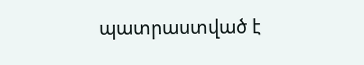պատրաստված է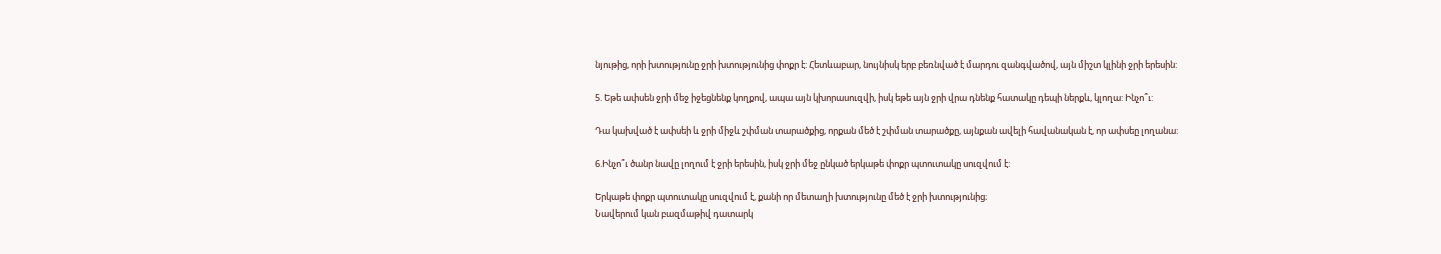նյութից, որի խտությունը ջրի խտությունից փոքր է: Հետևաբար, նույնիսկ երբ բեռնված է մարդու զանգվածով, այն միշտ կլինի ջրի երեսին:

5. Եթե ափսեն ջրի մեջ իջեցնենք կողքով, ապա այն կխորասուզվի, իսկ եթե այն ջրի վրա դնենք հատակը դեպի ներքև, կլողա: Ինչո՞ւ:

Դա կախված է ափսեի և ջրի միջև շփման տարածքից, որքան մեծ է շփման տարածքը, այնքան ավելի հավանական է, որ ափսեը լողանա:

6.Ինչո՞ւ ծանր նավը լողում է ջրի երեսին, իսկ ջրի մեջ ընկած երկաթե փոքր պտուտակը սուզվում է:

Երկաթե փոքր պտուտակը սուզվում է, քանի որ մետաղի խտությունը մեծ է ջրի խտությունից։
Նավերում կան բազմաթիվ դատարկ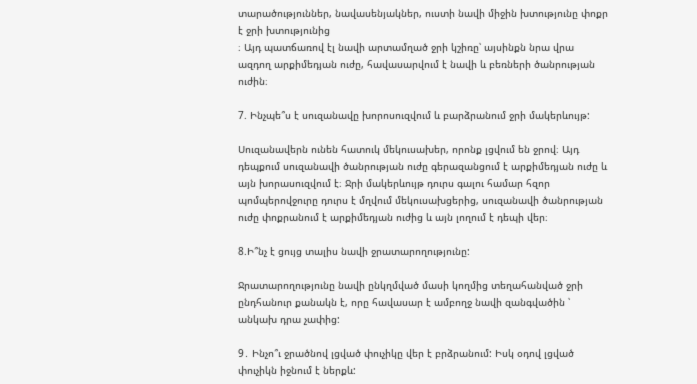տարածություններ, նավասենյակներ, ուստի նավի միջին խտությունը փոքր է ջրի խտությունից
։ Այդ պատճառով էլ նավի արտամղած ջրի կշիռը՝ այսինքն նրա վրա ազդող արքիմեդյան ուժը, հավասարվում է նավի և բեռների ծանրության ուժին։

7. Ինչպե՞ս է սուզանավը խորոսուզվում և բարձրանում ջրի մակերևույթ:

Սուզանավերն ունեն հատուկ մեկուսախեր, որոնք լցվում են ջրով։ Այդ դեպքում սուզանավի ծանրության ուժը գերազանցում է արքիմեդյան ուժը և այն խորասուզվում է։ Ջրի մակերևույթ դուրս գալու համար հզոր պոմպերովջուրը դուրս է մղվում մեկուսախցերից, սուզանավի ծանրության ուժը փոքրանում է արքիմեդյան ուժից և այն լողում է դեպի վեր։

8.Ի՞նչ է ցույց տալիս նավի ջրատարողությունը:

Ջրատարողությունը նավի ընկղմված մասի կողմից տեղահանված ջրի ընդհանուր քանակն է, որը հավասար է ամբողջ նավի զանգվածին ՝ անկախ դրա չափից:

9․ Ինչո՞ւ ջրածնով լցված փուչիկը վեր է բրձրանում: Իսկ օդով լցված փուչիկն իջնում է ներքև: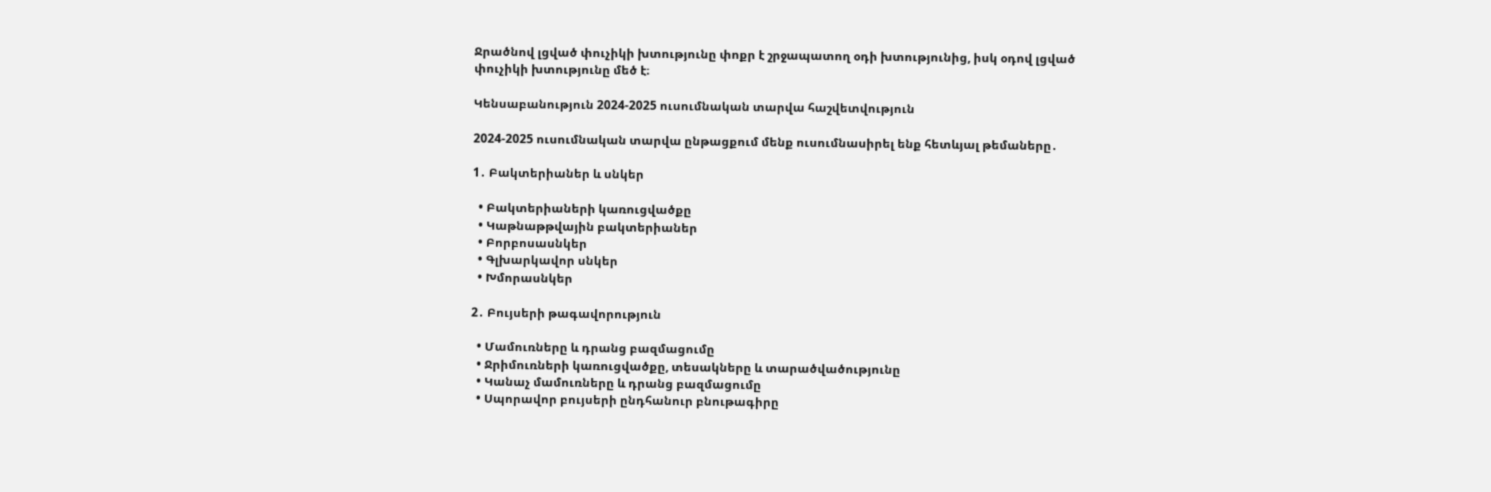Ջրածնով լցված փուչիկի խտությունը փոքր է շրջապատող օդի խտությունից, իսկ օդով լցված փուչիկի խտությունը մեծ է։

Կենսաբանություն 2024-2025 ուսումնական տարվա հաշվետվություն

2024-2025 ուսումնական տարվա ընթացքում մենք ուսումնասիրել ենք հետևյալ թեմաները․

1․ Բակտերիաներ և սնկեր

  • Բակտերիաների կառուցվածքը
  • Կաթնաթթվային բակտերիաներ
  • Բորբոսասնկեր
  • Գլխարկավոր սնկեր
  • Խմորասնկեր

2․ Բույսերի թագավորություն

  • Մամուռները և դրանց բազմացումը
  • Ջրիմուռների կառուցվածքը, տեսակները և տարածվածությունը
  • Կանաչ մամուռները և դրանց բազմացումը
  • Սպորավոր բույսերի ընդհանուր բնութագիրը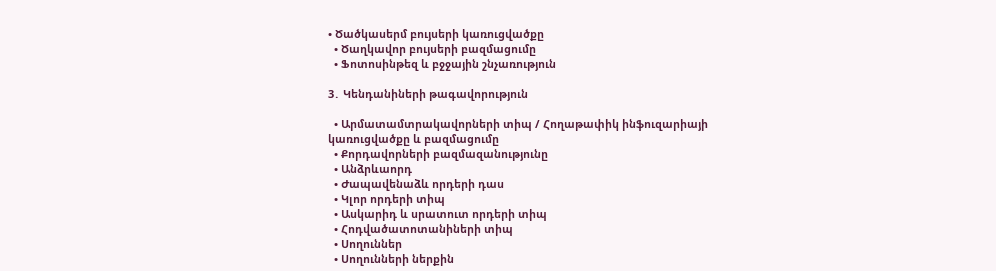• Ծածկասերմ բույսերի կառուցվածքը
  • Ծաղկավոր բույսերի բազմացումը
  • Ֆոտոսինթեզ և բջջային շնչառություն

3․ Կենդանիների թագավորություն

  • Արմատամտրակավորների տիպ / Հողաթափիկ ինֆուզարիայի կառուցվածքը և բազմացումը
  • Քորդավորների բազմազանությունը
  • Անձրևաորդ
  • Ժապավենաձև որդերի դաս
  • Կլոր որդերի տիպ
  • Ասկարիդ և սրատուտ որդերի տիպ
  • Հոդվածատոտանիների տիպ
  • Սողուններ
  • Սողունների ներքին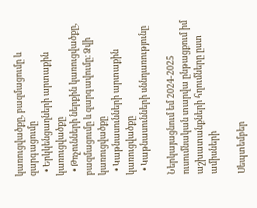կառուցվածքը, բազմացումը և զարգացումը
  • Երկկենցաղների արտաքին կառուցվածքը
  • Թռչունների ներքին կառուցվածքը, բազմացումը և զարգավումը։ Ձվի կառուցվածքը
  • Կաթնասունների արտաքին կառուցվածքը
  • Կաթնասունների սննդառությունը

Ներկայացնում եմ 2024-2025 ուսումնական տարվա ընթացքում իմ աշխատանքների հղումները ըստ ամիսների

Սեպտեմբեր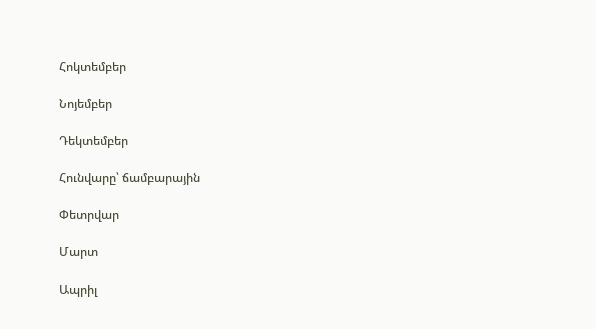Հոկտեմբեր

Նոյեմբեր

Դեկտեմբեր

Հունվարը՝ ճամբարային

Փետրվար

Մարտ

Ապրիլ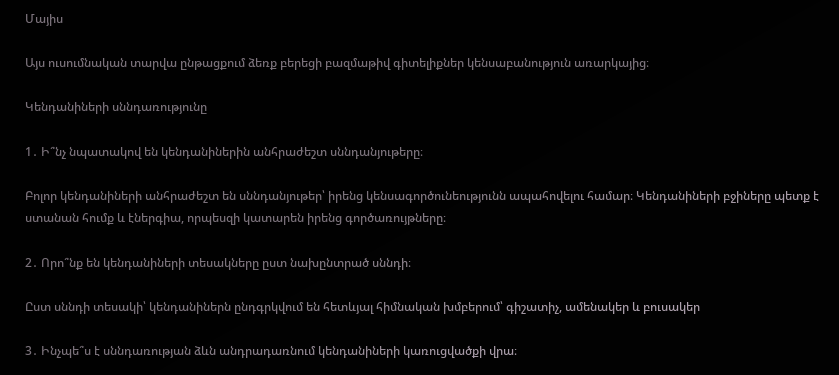Մայիս

Այս ուսումնական տարվա ընթացքում ձեռք բերեցի բազմաթիվ գիտելիքներ կենսաբանություն առարկայից։

Կենդանիների սննդառությունը

1․ Ի՞նչ նպատակով են կենդանիներին անհրաժեշտ սննդանյութերը։

Բոլոր կենդանիների անհրաժեշտ են սննդանյութեր՝ իրենց կենսագործունեությունն ապահովելու համար։ Կենդանիների բջիները պետք է ստանան հումք և էներգիա, որպեսզի կատարեն իրենց գործառույթները։

2․ Որո՞նք են կենդանիների տեսակները ըստ նախընտրած սննդի։

Ըստ սննդի տեսակի՝ կենդանիներն ընդգրկվում են հետևյալ հիմնական խմբերում՝ գիշատիչ, ամենակեր և բուսակեր

3․ Ինչպե՞ս է սննդառության ձևն անդրադառնում կենդանիների կառուցվածքի վրա։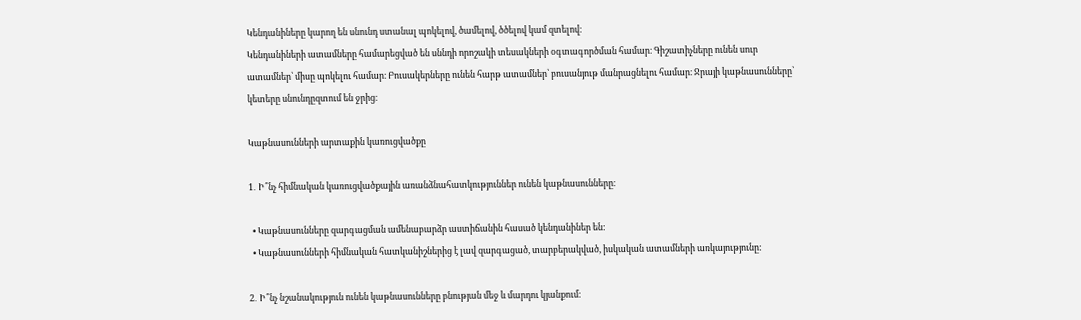Կենդանիները կարող են սնունդ ստանալ պոկելով, ծամելով, ծծելով կամ զտելով։
Կենդանիների ատամները համարեցված են սննդի որոշակի տեսակների օգտագործման համար։ Գիշատիչները ունեն սուր ատամներ՝ միսը պոկելու համար։ Բուսակերները ունեն հարթ ատամներ՝ բուսանյութ մանրացնելու համար։ Ջրայի կաթնասունները՝ կետերը սնունդըզտում են ջրից։

Կաթնասունների արտաքին կառուցվածքը

1․ Ի՞նչ հիմնական կառուցվածքային առանձնահատկություններ ունեն կաթնասունները։

  • Կաթնասունները զարգացման ամենաբարձր աստիճանին հասած կենդանիներ են:
  • Կաթնասունների հիմնական հատկանիշներից է լավ զարգացած, տարբերակված, իսկական ատամների առկայությունը:

2․ Ի՞նչ նշանակություն ունեն կաթնասունները բնության մեջ և մարդու կյանքում։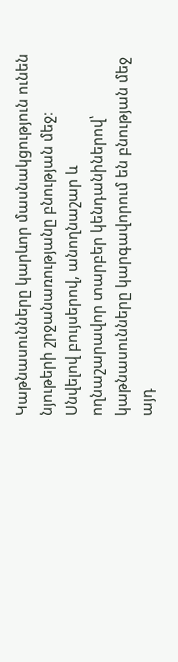Կաթնասունները կարևոր մասնակցություն ունեն նյութերի շրջանառությանը բնության մեջ։ Սնվելով բույսերով, անողնաշար և ողնաշարավոր տարբեր կենդանիներով՝ կաթնասունները կարգավորում են բնության մեջ այդ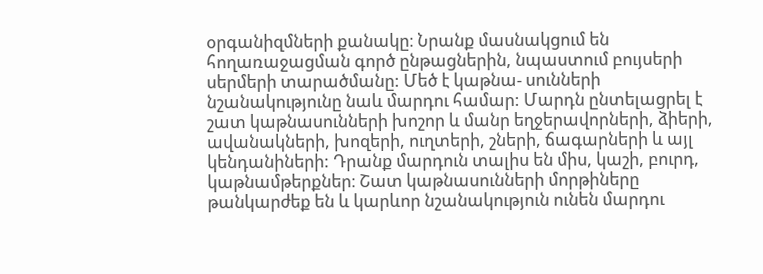օրգանիզմների քանակը։ Նրանք մասնակցում են հողառաջացման գործ ընթացներին, նպաստում բույսերի սերմերի տարածմանը: Մեծ է կաթնա- սունների նշանակությունը նաև մարդու համար: Մարդն ընտելացրել է շատ կաթնասունների խոշոր և մանր եղջերավորների, ձիերի, ավանակների, խոզերի, ուղտերի, շների, ճագարների և այլ կենդանիների: Դրանք մարդուն տալիս են միս, կաշի, բուրդ, կաթնամթերքներ։ Շատ կաթնասունների մորթիները թանկարժեք են և կարևոր նշանակություն ունեն մարդու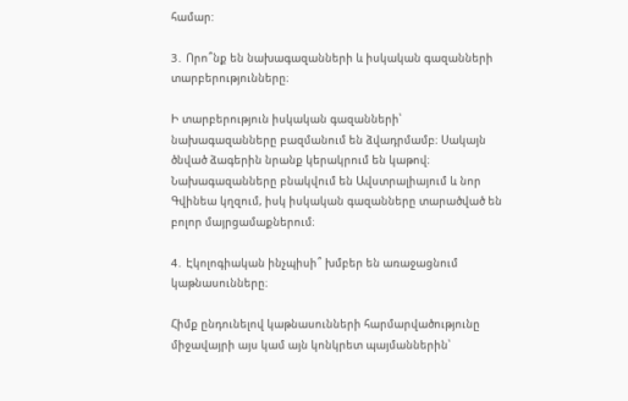համար:

3․ Որո՞նք են նախագազանների և իսկական գազանների տարբերությունները։

Ի տարբերություն իսկական գազանների՝ նախագազանները բազմանում են ձվադրմամբ։ Սակայն ծնված ձագերին նրանք կերակրում են կաթով։ Նախագազանները բնակվում են Ավստրալիայում և նոր Գվինեա կղզում, իսկ իսկական գազանները տարածված են բոլոր մայրցամաքներում։

4․ Էկոլոգիական ինչպիսի՞ խմբեր են առաջացնում կաթնասունները։

Հիմք ընդունելով կաթնասունների հարմարվածությունը միջավայրի այս կամ այն կոնկրետ պայմաններին՝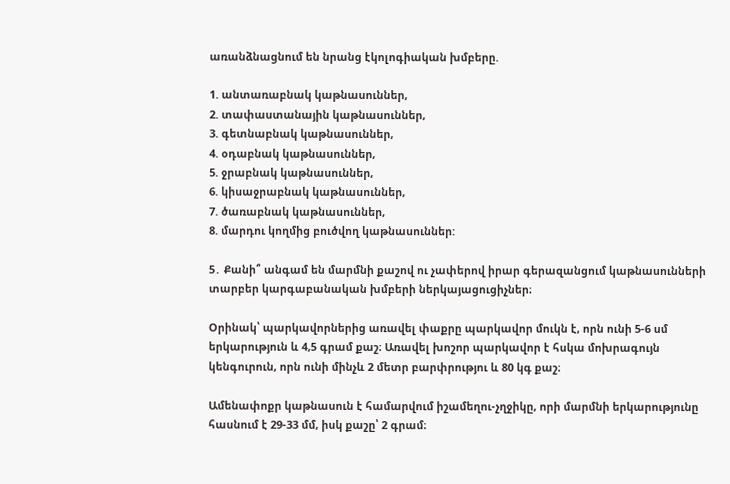առանձնացնում են նրանց էկոլոգիական խմբերը.

1. անտառաբնակ կաթնասուններ,
2. տափաստանային կաթնասուններ,
3. գետնաբնակ կաթնասուններ,
4. օդաբնակ կաթնասուններ,
5. ջրաբնակ կաթնասուններ,
6. կիսաջրաբնակ կաթնասուններ,
7. ծառաբնակ կաթնասուններ,
8. մարդու կողմից բուծվող կաթնասուններ:

5․ Քանի՞ անգամ են մարմնի քաշով ու չափերով իրար գերազանցում կաթնասունների տարբեր կարգաբանական խմբերի ներկայացուցիչներ։

Օրինակ՝ պարկավորներից առավել փաքրը պարկավոր մուկն է, որն ունի 5-6 սմ երկարություն և 4,5 գրամ քաշ։ Առավել խոշոր պարկավոր է հսկա մոխրագույն կենգուրուն, որն ունի մինչև 2 մետր բարփրությու և 80 կգ քաշ։

Ամենափոքր կաթնասուն է համարվում իշամեղու-չղջիկը, որի մարմնի երկարությունը հասնում է 29-33 մմ, իսկ քաշը՝ 2 գրամ։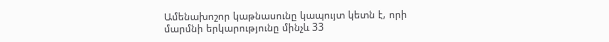Ամենախոշոր կաթնասունը կապույտ կետն է, որի մարմնի երկարությունը մինչև 33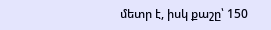մետր է, իսկ քաշը՝ 150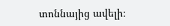տոննայից ավելի։